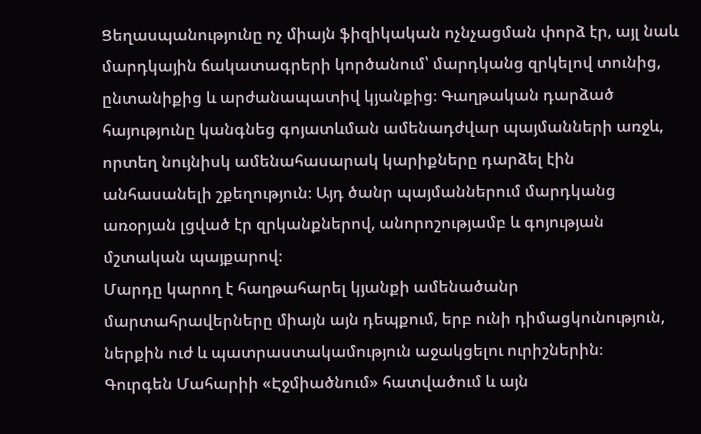Ցեղասպանությունը ոչ միայն ֆիզիկական ոչնչացման փորձ էր, այլ նաև մարդկային ճակատագրերի կործանում՝ մարդկանց զրկելով տունից, ընտանիքից և արժանապատիվ կյանքից։ Գաղթական դարձած հայությունը կանգնեց գոյատևման ամենադժվար պայմանների առջև, որտեղ նույնիսկ ամենահասարակ կարիքները դարձել էին անհասանելի շքեղություն։ Այդ ծանր պայմաններում մարդկանց առօրյան լցված էր զրկանքներով, անորոշությամբ և գոյության մշտական պայքարով։
Մարդը կարող է հաղթահարել կյանքի ամենածանր մարտահրավերները միայն այն դեպքում, երբ ունի դիմացկունություն, ներքին ուժ և պատրաստակամություն աջակցելու ուրիշներին։
Գուրգեն Մահարիի «Էջմիածնում» հատվածում և այն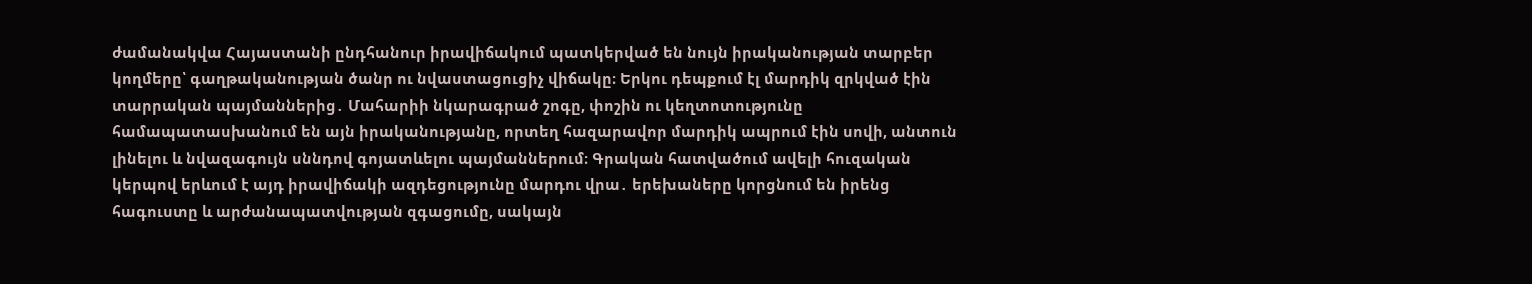ժամանակվա Հայաստանի ընդհանուր իրավիճակում պատկերված են նույն իրականության տարբեր կողմերը՝ գաղթականության ծանր ու նվաստացուցիչ վիճակը։ Երկու դեպքում էլ մարդիկ զրկված էին տարրական պայմաններից․ Մահարիի նկարագրած շոգը, փոշին ու կեղտոտությունը համապատասխանում են այն իրականությանը, որտեղ հազարավոր մարդիկ ապրում էին սովի, անտուն լինելու և նվազագույն սննդով գոյատևելու պայմաններում։ Գրական հատվածում ավելի հուզական կերպով երևում է այդ իրավիճակի ազդեցությունը մարդու վրա․ երեխաները կորցնում են իրենց հագուստը և արժանապատվության զգացումը, սակայն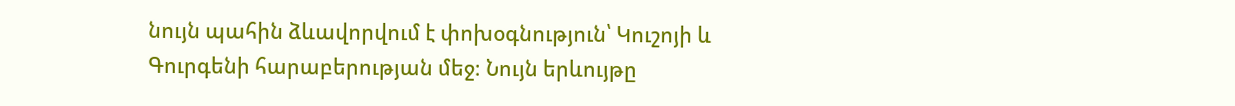նույն պահին ձևավորվում է փոխօգնություն՝ Կուշոյի և Գուրգենի հարաբերության մեջ։ Նույն երևույթը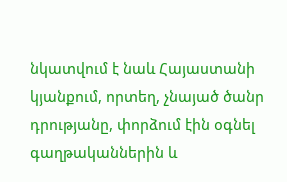նկատվում է նաև Հայաստանի կյանքում, որտեղ, չնայած ծանր դրությանը, փորձում էին օգնել գաղթականներին և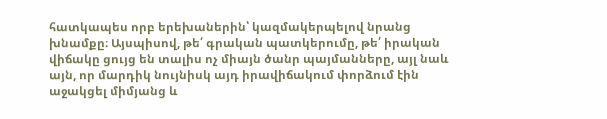հատկապես որբ երեխաներին՝ կազմակերպելով նրանց խնամքը։ Այսպիսով, թե՛ գրական պատկերումը, թե՛ իրական վիճակը ցույց են տալիս ոչ միայն ծանր պայմանները, այլ նաև այն, որ մարդիկ նույնիսկ այդ իրավիճակում փորձում էին աջակցել միմյանց և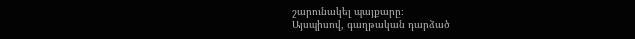շարունակել պայքարը։
Այսպիսով, գաղթական դարձած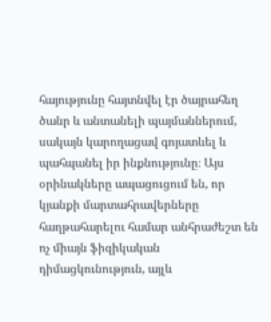հայությունը հայտնվել էր ծայրահեղ ծանր և անտանելի պայմաններում, սակայն կարողացավ գոյատևել և պահպանել իր ինքնությունը։ Այս օրինակները ապացուցում են, որ կյանքի մարտահրավերները հաղթահարելու համար անհրաժեշտ են ոչ միայն ֆիզիկական դիմացկունություն, այլև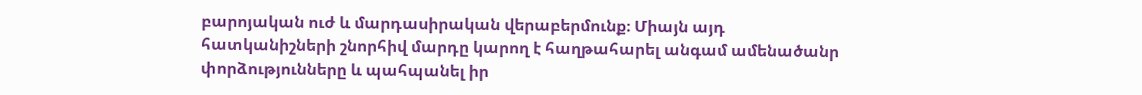բարոյական ուժ և մարդասիրական վերաբերմունք։ Միայն այդ հատկանիշների շնորհիվ մարդը կարող է հաղթահարել անգամ ամենածանր փորձությունները և պահպանել իր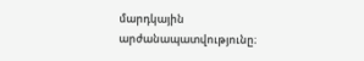մարդկային արժանապատվությունը։